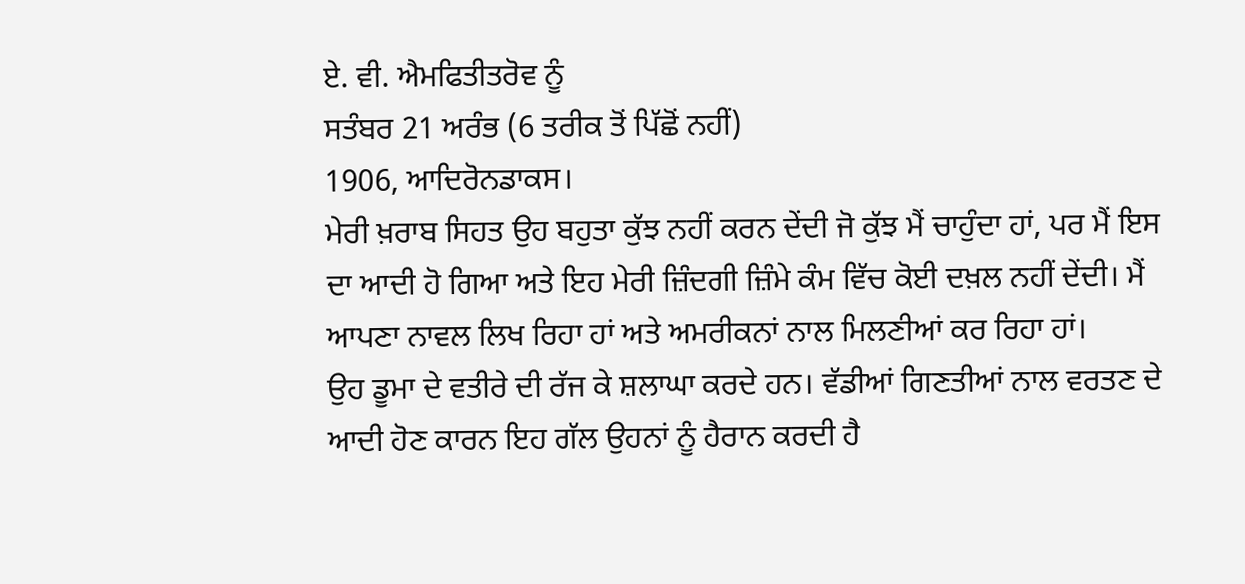ਏ. ਵੀ. ਐਮਫਿਤੀਤਰੋਵ ਨੂੰ
ਸਤੰਬਰ 21 ਅਰੰਭ (6 ਤਰੀਕ ਤੋਂ ਪਿੱਛੋਂ ਨਹੀਂ)
1906, ਆਦਿਰੋਨਡਾਕਸ।
ਮੇਰੀ ਖ਼ਰਾਬ ਸਿਹਤ ਉਹ ਬਹੁਤਾ ਕੁੱਝ ਨਹੀਂ ਕਰਨ ਦੇਂਦੀ ਜੋ ਕੁੱਝ ਮੈਂ ਚਾਹੁੰਦਾ ਹਾਂ, ਪਰ ਮੈਂ ਇਸ ਦਾ ਆਦੀ ਹੋ ਗਿਆ ਅਤੇ ਇਹ ਮੇਰੀ ਜ਼ਿੰਦਗੀ ਜ਼ਿੰਮੇ ਕੰਮ ਵਿੱਚ ਕੋਈ ਦਖ਼ਲ ਨਹੀਂ ਦੇਂਦੀ। ਮੈਂ ਆਪਣਾ ਨਾਵਲ ਲਿਖ ਰਿਹਾ ਹਾਂ ਅਤੇ ਅਮਰੀਕਨਾਂ ਨਾਲ ਮਿਲਣੀਆਂ ਕਰ ਰਿਹਾ ਹਾਂ।
ਉਹ ਡੂਮਾ ਦੇ ਵਤੀਰੇ ਦੀ ਰੱਜ ਕੇ ਸ਼ਲਾਘਾ ਕਰਦੇ ਹਨ। ਵੱਡੀਆਂ ਗਿਣਤੀਆਂ ਨਾਲ ਵਰਤਣ ਦੇ ਆਦੀ ਹੋਣ ਕਾਰਨ ਇਹ ਗੱਲ ਉਹਨਾਂ ਨੂੰ ਹੈਰਾਨ ਕਰਦੀ ਹੈ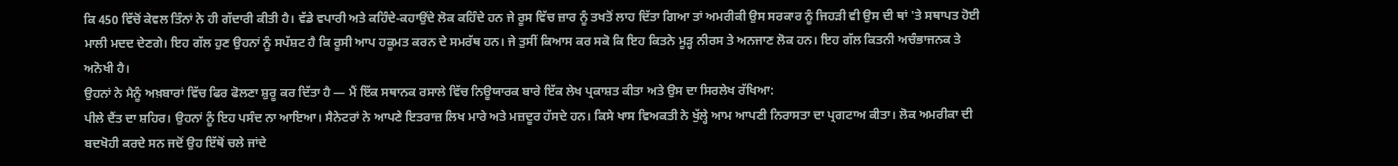ਕਿ 450 ਵਿੱਚੋਂ ਕੇਵਲ ਤਿੰਨਾਂ ਨੇ ਹੀ ਗੱਦਾਰੀ ਕੀਤੀ ਹੈ। ਵੱਡੇ ਵਪਾਰੀ ਅਤੇ ਕਹਿੰਦੇ-ਕਹਾਉਂਦੇ ਲੋਕ ਕਹਿੰਦੇ ਹਨ ਜੇ ਰੂਸ ਵਿੱਚ ਜ਼ਾਰ ਨੂੰ ਤਖਤੋਂ ਲਾਹ ਦਿੱਤਾ ਗਿਆ ਤਾਂ ਅਮਰੀਕੀ ਉਸ ਸਰਕਾਰ ਨੂੰ ਜਿਹੜੀ ਵੀ ਉਸ ਦੀ ਥਾਂ 'ਤੇ ਸਥਾਪਤ ਹੋਈ ਮਾਲੀ ਮਦਦ ਦੇਣਗੇ। ਇਹ ਗੱਲ ਹੁਣ ਉਹਨਾਂ ਨੂੰ ਸਪੱਸ਼ਟ ਹੈ ਕਿ ਰੂਸੀ ਆਪ ਹਕੂਮਤ ਕਰਨ ਦੇ ਸਮਰੱਥ ਹਨ। ਜੇ ਤੁਸੀਂ ਕਿਆਸ ਕਰ ਸਕੋ ਕਿ ਇਹ ਕਿਤਨੇ ਮੂੜ੍ਹ ਨੀਰਸ ਤੇ ਅਨਜਾਣ ਲੋਕ ਹਨ। ਇਹ ਗੱਲ ਕਿਤਨੀ ਅਚੰਭਾਜਨਕ ਤੇ ਅਨੋਖੀ ਹੈ।
ਉਹਨਾਂ ਨੇ ਮੈਨੂੰ ਅਖ਼ਬਾਰਾਂ ਵਿੱਚ ਫਿਰ ਫੋਲਣਾ ਸ਼ੁਰੂ ਕਰ ਦਿੱਤਾ ਹੈ — ਮੈਂ ਇੱਕ ਸਥਾਨਕ ਰਸਾਲੇ ਵਿੱਚ ਨਿਊਯਾਰਕ ਬਾਰੇ ਇੱਕ ਲੇਖ ਪ੍ਰਕਾਸ਼ਤ ਕੀਤਾ ਅਤੇ ਉਸ ਦਾ ਸਿਰਲੇਖ ਰੱਖਿਆ:
ਪੀਲੇ ਦੈਂਤ ਦਾ ਸ਼ਹਿਰ। ਉਹਨਾਂ ਨੂੰ ਇਹ ਪਸੰਦ ਨਾ ਆਇਆ। ਸੈਨੇਟਰਾਂ ਨੇ ਆਪਣੇ ਇਤਰਾਜ਼ ਲਿਖ ਮਾਰੇ ਅਤੇ ਮਜ਼ਦੂਰ ਹੱਸਦੇ ਹਨ। ਕਿਸੇ ਖਾਸ ਵਿਅਕਤੀ ਨੇ ਖੁੱਲ੍ਹੇ ਆਮ ਆਪਣੀ ਨਿਰਾਸਤਾ ਦਾ ਪ੍ਰਗਟਾਅ ਕੀਤਾ। ਲੋਕ ਅਮਰੀਕਾ ਦੀ ਬਦਖੋਹੀ ਕਰਦੇ ਸਨ ਜਦੋਂ ਉਹ ਇੱਥੋਂ ਚਲੇ ਜਾਂਦੇ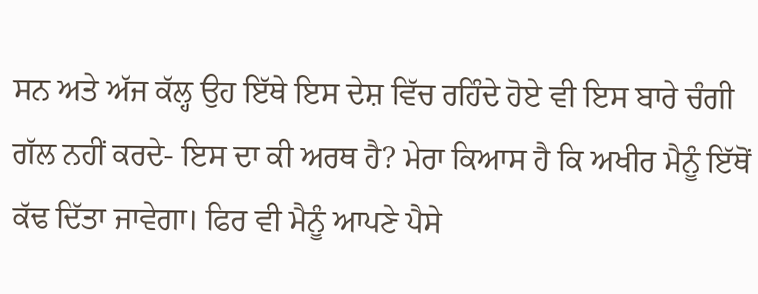ਸਨ ਅਤੇ ਅੱਜ ਕੱਲ੍ਹ ਉਹ ਇੱਥੇ ਇਸ ਦੇਸ਼ ਵਿੱਚ ਰਹਿੰਦੇ ਹੋਏ ਵੀ ਇਸ ਬਾਰੇ ਚੰਗੀ ਗੱਲ ਨਹੀਂ ਕਰਦੇ- ਇਸ ਦਾ ਕੀ ਅਰਥ ਹੈ? ਮੇਰਾ ਕਿਆਸ ਹੈ ਕਿ ਅਖੀਰ ਮੈਨੂੰ ਇੱਥੋਂ ਕੱਢ ਦਿੱਤਾ ਜਾਵੇਗਾ। ਫਿਰ ਵੀ ਮੈਨੂੰ ਆਪਣੇ ਪੈਸੇ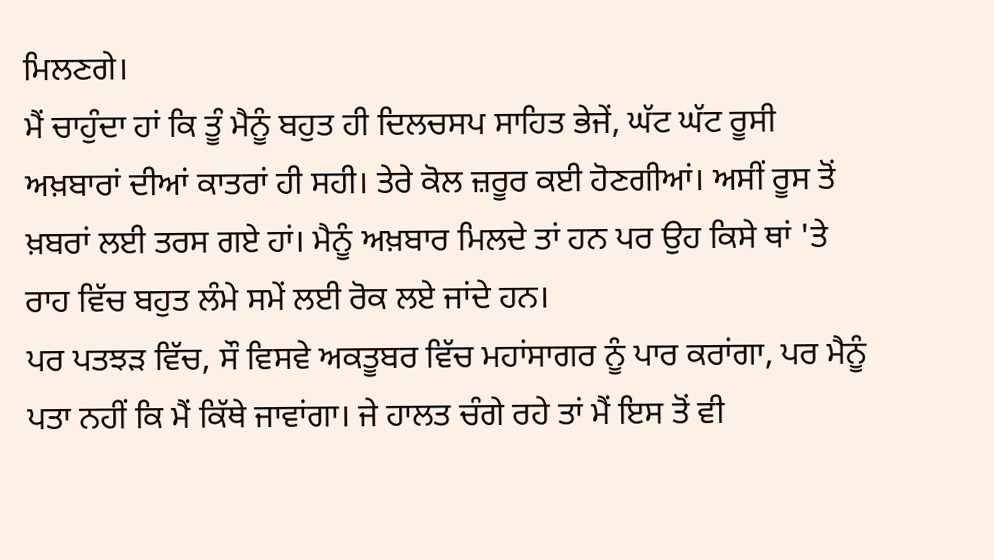ਮਿਲਣਗੇ।
ਮੈਂ ਚਾਹੁੰਦਾ ਹਾਂ ਕਿ ਤੂੰ ਮੈਨੂੰ ਬਹੁਤ ਹੀ ਦਿਲਚਸਪ ਸਾਹਿਤ ਭੇਜੇਂ, ਘੱਟ ਘੱਟ ਰੂਸੀ ਅਖ਼ਬਾਰਾਂ ਦੀਆਂ ਕਾਤਰਾਂ ਹੀ ਸਹੀ। ਤੇਰੇ ਕੋਲ ਜ਼ਰੂਰ ਕਈ ਹੋਣਗੀਆਂ। ਅਸੀਂ ਰੂਸ ਤੋਂ ਖ਼ਬਰਾਂ ਲਈ ਤਰਸ ਗਏ ਹਾਂ। ਮੈਨੂੰ ਅਖ਼ਬਾਰ ਮਿਲਦੇ ਤਾਂ ਹਨ ਪਰ ਉਹ ਕਿਸੇ ਥਾਂ 'ਤੇ ਰਾਹ ਵਿੱਚ ਬਹੁਤ ਲੰਮੇ ਸਮੇਂ ਲਈ ਰੋਕ ਲਏ ਜਾਂਦੇ ਹਨ।
ਪਰ ਪਤਝੜ ਵਿੱਚ, ਸੌ ਵਿਸਵੇ ਅਕਤੂਬਰ ਵਿੱਚ ਮਹਾਂਸਾਗਰ ਨੂੰ ਪਾਰ ਕਰਾਂਗਾ, ਪਰ ਮੈਨੂੰ ਪਤਾ ਨਹੀਂ ਕਿ ਮੈਂ ਕਿੱਥੇ ਜਾਵਾਂਗਾ। ਜੇ ਹਾਲਤ ਚੰਗੇ ਰਹੇ ਤਾਂ ਮੈਂ ਇਸ ਤੋਂ ਵੀ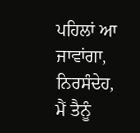ਪਹਿਲਾਂ ਆ ਜਾਵਾਂਗਾ, ਨਿਰਸੰਦੇਹ, ਮੈਂ ਤੈਨੂੰ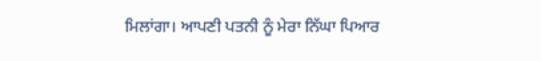ਮਿਲਾਂਗਾ। ਆਪਣੀ ਪਤਨੀ ਨੂੰ ਮੇਰਾ ਨਿੱਘਾ ਪਿਆਰ